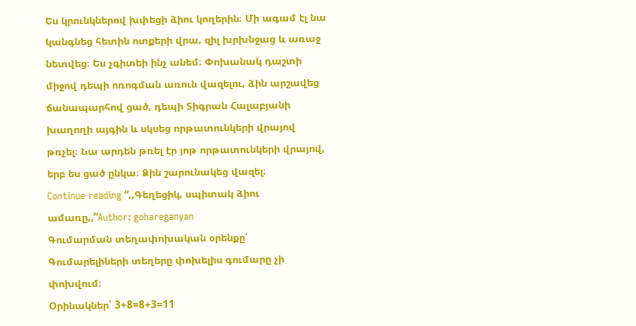Ես կրունկներով խփեցի ձիու կողերին։ Մի ագամ էլ նա կանգնեց հետին ոտքերի վրա, զիլ խրխնջաց և առաջ նետվեց։ Ես չգիտեի ինչ անեմ։ Փոխանակ դաշտի միջով դեպի ոռոգման առուն վազելու, ձին արշավեց ճանապարհով ցած, դեպի Տիգրան Հալաբյանի խաղողի այգին և սկսեց որթատունկերի վրայով թռչել։ Նա արդեն թռել էր յոթ որթատունկերի վրայով, երբ ես ցած ընկա։ Ձին շարունակեց վազել։
Continue reading “,,Գեղեցիկ, սպիտակ ձիու ամառը,,”Author: gohareganyan
Գումարման տեղափոխական օրենքը՝
Գումարելիների տեղերը փոխելիս գումարը չի փոխվում։
Օրինակներ՝ 3+8=8+3=11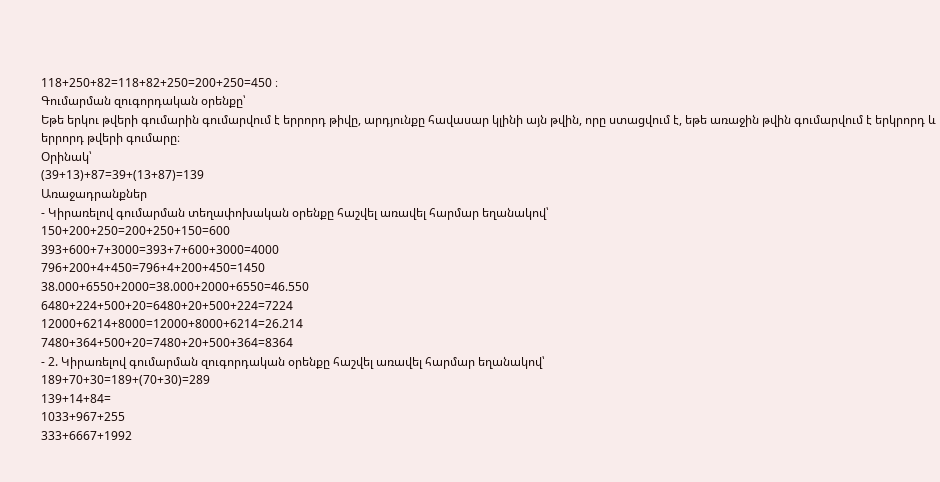118+250+82=118+82+250=200+250=450 ։
Գումարման զուգորդական օրենքը՝
Եթե երկու թվերի գումարին գումարվում է երրորդ թիվը, արդյունքը հավասար կլինի այն թվին, որը ստացվում է, եթե առաջին թվին գումարվում է երկրորդ և երրորդ թվերի գումարը։
Օրինակ՝
(39+13)+87=39+(13+87)=139
Առաջադրանքներ
- Կիրառելով գումարման տեղափոխական օրենքը հաշվել առավել հարմար եղանակով՝
150+200+250=200+250+150=600
393+600+7+3000=393+7+600+3000=4000
796+200+4+450=796+4+200+450=1450
38.000+6550+2000=38.000+2000+6550=46.550
6480+224+500+20=6480+20+500+224=7224
12000+6214+8000=12000+8000+6214=26.214
7480+364+500+20=7480+20+500+364=8364
- 2. Կիրառելով գումարման զուգորդական օրենքը հաշվել առավել հարմար եղանակով՝
189+70+30=189+(70+30)=289
139+14+84=
1033+967+255
333+6667+1992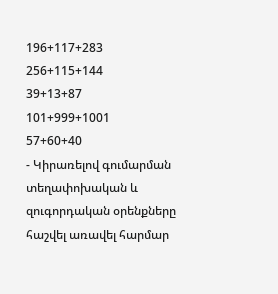196+117+283
256+115+144
39+13+87
101+999+1001
57+60+40
- Կիրառելով գումարման տեղափոխական և զուգորդական օրենքները հաշվել առավել հարմար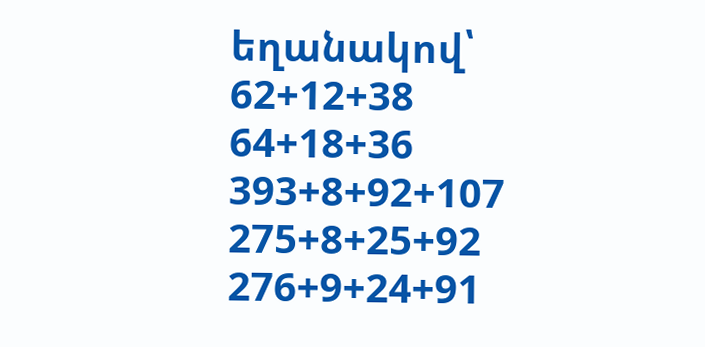եղանակով՝
62+12+38
64+18+36
393+8+92+107
275+8+25+92
276+9+24+91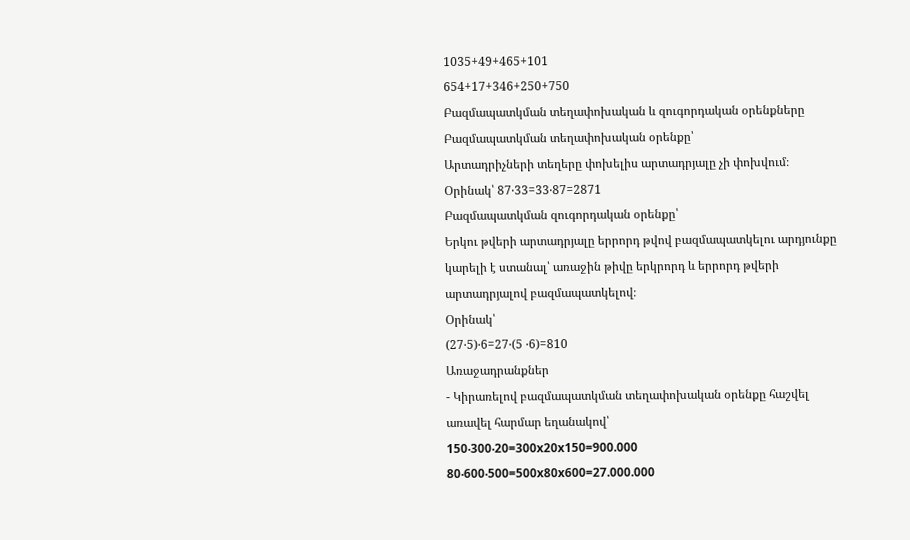1035+49+465+101
654+17+346+250+750
Բազմապատկման տեղափոխական և զուգորդական օրենքները
Բազմապատկման տեղափոխական օրենքը՝
Արտադրիչների տեղերը փոխելիս արտադրյալը չի փոխվում։
Օրինակ՝ 87‧33=33‧87=2871
Բազմապատկման զուգորդական օրենքը՝
Երկու թվերի արտադրյալը երրորդ թվով բազմապատկելու արդյունքը կարելի է ստանալ՝ առաջին թիվը երկրորդ և երրորդ թվերի արտադրյալով բազմապատկելով։
Օրինակ՝
(27‧5)‧6=27‧(5 ‧6)=810
Առաջադրանքներ
- Կիրառելով բազմապատկման տեղափոխական օրենքը հաշվել առավել հարմար եղանակով՝
150‧300‧20=300x20x150=900.000
80‧600‧500=500x80x600=27.000.000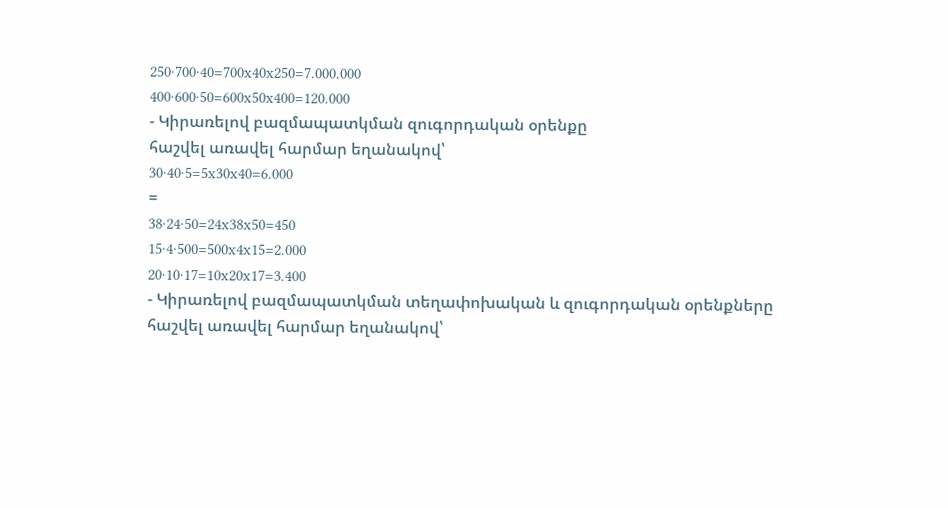250‧700‧40=700x40x250=7.000.000
400‧600‧50=600x50x400=120.000
- Կիրառելով բազմապատկման զուգորդական օրենքը
հաշվել առավել հարմար եղանակով՝
30‧40‧5=5x30x40=6.000
=
38‧24‧50=24x38x50=450
15‧4‧500=500x4x15=2.000
20‧10‧17=10x20x17=3.400
- Կիրառելով բազմապատկման տեղափոխական և զուգորդական օրենքները հաշվել առավել հարմար եղանակով՝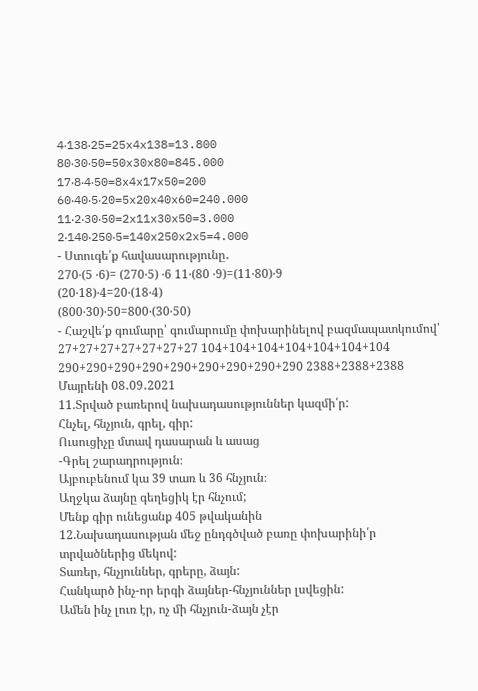4‧138‧25=25x4x138=13.800
80‧30‧50=50x30x80=845.000
17‧8‧4‧50=8x4x17x50=200
60‧40‧5‧20=5x20x40x60=240.000
11‧2‧30‧50=2x11x30x50=3.000
2‧140‧250‧5=140x250x2x5=4.000
- Ստուգե՛ք հավասարությունը․
270‧(5 ‧6)= (270‧5) ‧6 11‧(80 ‧9)=(11‧80)‧9
(20‧18)‧4=20‧(18‧4)
(800‧30)‧50=800‧(30‧50)
- Հաշվե՛ք գումարը՝ գումարումը փոխարինելով բազմապատկումով՝
27+27+27+27+27+27+27 104+104+104+104+104+104+104 290+290+290+290+290+290+290+290+290 2388+2388+2388
Մայրենի 08․09․2021
11.Տրված բառերով նախադասություններ կազմի՛ր:
Հնչել, հնչյուն, գրել, գիր:
Ուսուցիչը մտավ դասարան և ասաց
-Գրել շարադրություն։
Այբուբենում կա 39 տառ և 36 հնչյուն։
Աղջկա ձայնը գեղեցիկ էր հնչում;
Մենք գիր ունեցանք 405 թվականին
12.Նախադասության մեջ ընդգծված բառը փոխարինի՛ր տրվածներից մեկով:
Տառեր, հնչյուններ, գրերը, ձայն:
Հանկարծ ինչ-որ երգի ձայներ-հնչյուններ լսվեցին:
Ամեն ինչ լուռ էր, ոչ մի հնչյուն-ձայն չէր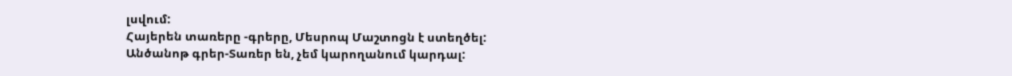լսվում:
Հայերեն տառերը -գրերը, Մեսրոպ Մաշտոցն է ստեղծել:
Անծանոթ գրեր-Տառեր են, չեմ կարողանում կարդալ: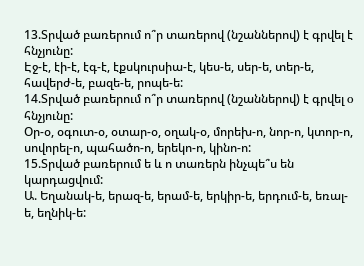13.Տրված բառերում ո՞ր տառերով (նշաններով) է գրվել է հնչյունը:
Էջ-է, էի-է, էգ-է, էքսկուրսիա-է, կես-ե, սեր-ե, տեր-ե, հավերժ-ե, բազե-ե, րոպե-ե:
14.Տրված բառերում ո՞ր տառերով (նշաններով) է գրվել o հնչյունը:
Օր-օ, օգուտ-օ, օտար-օ, օղակ-օ, մորեխ-ո, նոր-ո, կտոր-ո, սովորել-ո, պահածո-ո, երեկո-ո, կինո-ո:
15.Տրված բառերում ե և ո տառերն ինչպե՞ս են կարդացվում:
Ա. Եղանակ-ե, երազ-ե, երամ-ե, երկիր-ե, երդում-ե, եռալ-ե, եղնիկ-ե: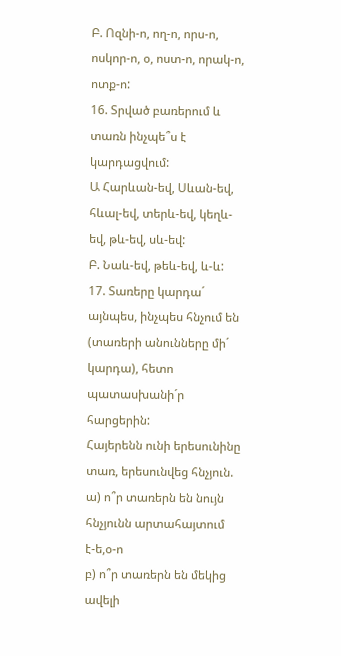Բ. Ոզնի-ո, ող-ո, որս-ո, ոսկոր-ո, օ, ոստ-ո, որակ-ո, ոտք-ո:
16. Տրված բառերում և տառն ինչպե՞ս է կարդացվում:
Ա Հարևան-եվ, Սևան-եվ, հևալ-եվ, տերև-եվ, կեղև-եվ, թև-եվ, սև-եվ:
Բ. Նաև-եվ, թեև-եվ, և-և:
17. Տառերը կարդա´ այնպես, ինչպես հնչում են (տառերի անունները մի´ կարդա), հետո պատասխանի´ր հարցերին:
Հայերենն ունի երեսունինը տառ, երեսունվեց հնչյուն.
ա) ո՞ր տառերն են նույն հնչյունն արտահայտում
է-ե,օ-ո
բ) ո՞ր տառերն են մեկից ավելի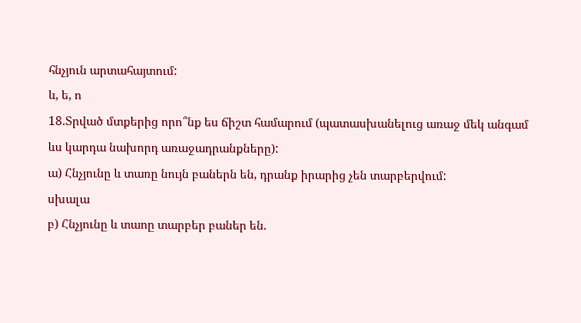հնչյուն արտահայտում:
և, ե, ո
18.Տրված մտքերից որո՞նք ես ճիշտ համարում (պատասխանելուց առաջ մեկ անգամ ևս կարդա նախորդ առաջադրանքները):
ա) Հնչյունը և տառը նույն բաներն են, դրանք իրարից չեն տարբերվում:
սխալա
բ) Հնչյունը և տաոը տարբեր բաներ են.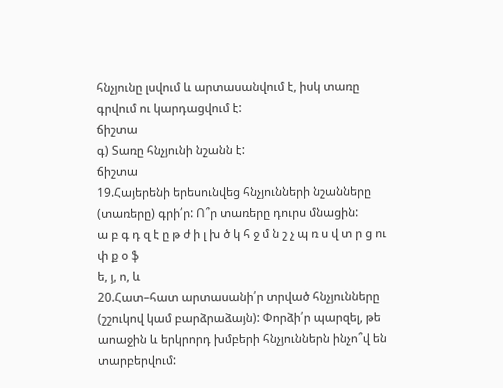հնչյունը լսվում և արտասանվում է, իսկ տառը գրվում ու կարդացվում է:
ճիշտա
գ) Տառը հնչյունի նշանն է:
ճիշտա
19.Հայերենի երեսունվեց հնչյունների նշանները (տառերը) գրի՛ր: Ո՞ր տառերը դուրս մնացին:
ա բ գ դ զ է ը թ ժ ի լ խ ծ կ հ ջ մ ն շ չ պ ռ ս վ տ ր ց ու փ ք օ ֆ
ե, յ, ո, և
20.Հատ–հատ արտասանի՛ր տրված հնչյունները (շշուկով կամ բարձրաձայն): Փորձի՛ր պարզել, թե աոաջին և երկրորդ խմբերի հնչյուններն ինչո՞վ են տարբերվում: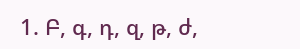1. Բ, գ, դ, զ, թ, ժ,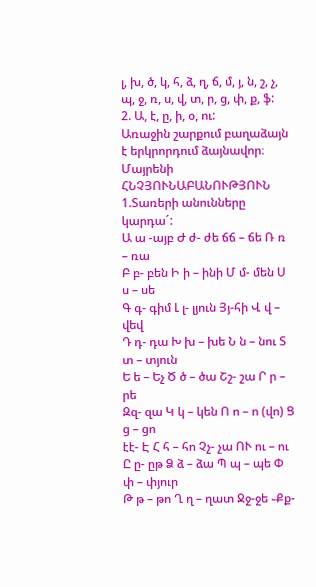լ, խ, ծ, կ, հ, ձ, ղ, ճ, մ, յ, ն, շ, չ, պ, ջ, ռ, ս, վ, տ, ր, ց, փ, ք, ֆ:
2. Ա, է, ը, ի, օ, ու:
Առաջին շարքում բաղաձայն է երկրորդում ձայնավոր։
Մայրենի
ՀՆՉՅՈՒՆԱԲԱՆՈՒԹՅՈՒՆ
1.Տառերի անունները կարդա´:
Ա ա -այբ Ժ ժ- ժե ճճ – ճե Ռ ռ – ռա
Բ բ- բեն Ի ի – ինի Մ մ- մեն Ս ս – սե
Գ գ- գիմ Լ լ- լյուն Յյ-հի Վ վ – վեվ
Դ դ- դա Խ խ – խե Ն ն – նու Տ տ – տյուն
Ե ե – Եչ Ծ ծ – ծա Շշ- շա Ր ր – րե
Զզ- զա Կ կ – կեն Ո ո – ո (վո) Ց ց – ցո
էէ- Է Հ հ – հո Չչ- չա ՈՒ ու – ու
Ը ը- ըթ Ձ ձ – ձա Պ պ – պե Փ փ – փյուր
Թ թ – թո Ղ ղ – ղատ Ջջ-ջե ֊Քք-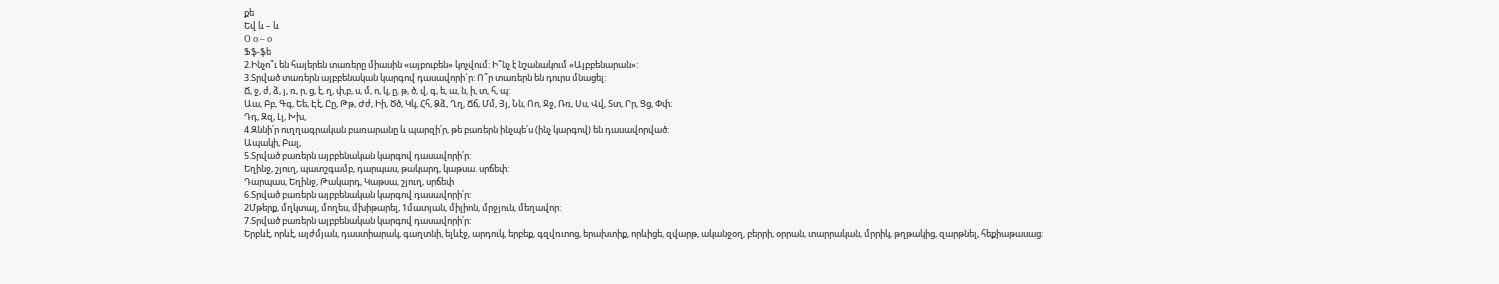քե
Եվ և – և
О о – о
Ֆֆ-ֆե
2.Ինչո՞ւ են հայերեն տառերը միասին «այբուբեն» կոչվում: Ի՞նչ է նշանակում «Այբբենարան»:
3.Տրված տառերն այբբենական կարգով դասավորի´ր: Ո՞ր տառերն են դուրս մնացել:
Ճ, ջ, ժ, ձ, յ, ռ, ր, ց, է, ղ, փ,բ, ս, մ, ո, կ, ը, թ, ծ, վ, գ, ե, ա, ն, ի, տ, հ, պ:
Աա, Բբ, Գգ, Եե, Էէ, Ըը, Թթ, Ժժ, Իի, Ծծ, Կկ, Հհ, Ձձ, Ղղ, Ճճ, Մմ, Յյ, Նն, Ոո, Ջջ, Ռռ, Սս, Վվ, Տտ, Րր, Ցց, Փփ։
Դդ, Զզ, Լլ, Խխ,
4.Զննի՛ր ուղղագրական բառարանը և պարզի՛ր, թե բառերն ինչպե՛ս (ինչ կարգով) են դասավորված:
Ապակի, Բալ,
5.Տրված բառերն այբբենական կարգով դասավորի՛ր:
Եղինջ, շյուղ, պատշգամբ, դարպաս, թակարդ, կաթսա. սրճեփ:
Դարպաս, Եղինջ, Թակարդ, Կաթսա, շյուղ, սրճեփ
6.Տրված բառերն այբբենական կարգով դասավորի՛ր:
2Մթերք, մղկտալ, մողես, մխիթարել, 1մատյան, միլիոն, մրջյուն, մեղավոր:
7.Տրված բառերն այբբենական կարգով դասավորի՛ր:
Երբևէ, որևէ, այժմյան, դաստիարակ, գաղտնի, ելևէջ, արդուկ, երբեք, գզվռտոց, երախտիք, որևիցե, զվարթ, ականջօղ, բերրի, օրրան, տարրական, մրրիկ, թղթակից, զարթնել, հեքիաթասաց: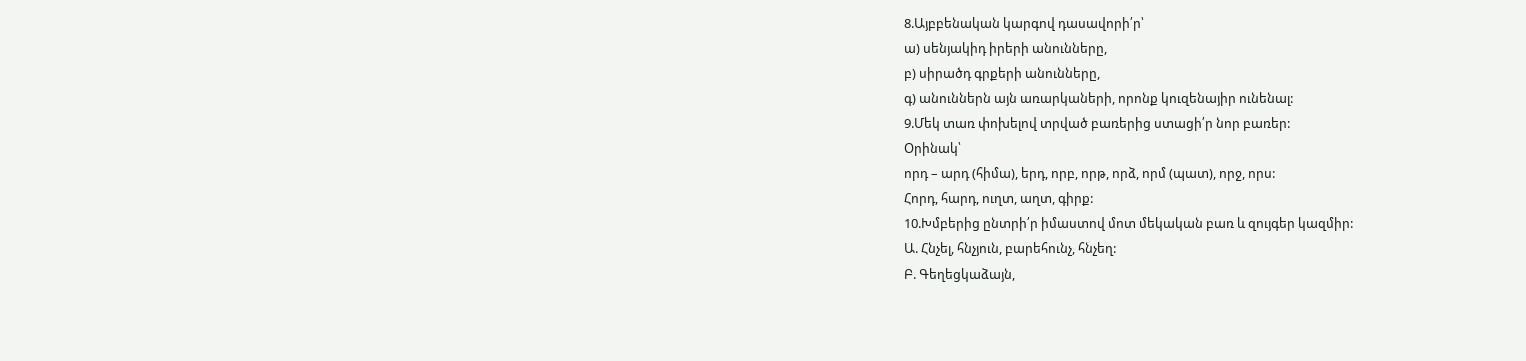8.Այբբենական կարգով դասավորի՛ր՝
ա) սենյակիդ իրերի անունները,
բ) սիրածդ գրքերի անունները,
գ) անուններն այն առարկաների, որոնք կուզենայիր ունենալ:
9.Մեկ տառ փոխելով տրված բառերից ստացի՛ր նոր բառեր:
Օրինակ՝
որդ – արդ (հիմա), երդ, որբ, որթ, որձ, որմ (պատ), որջ, որս:
Հորդ, հարդ, ուղտ, աղտ, գիրք:
10.Խմբերից ընտրի՛ր իմաստով մոտ մեկական բառ և զույգեր կազմիր:
Ա. Հնչել, հնչյուն, բարեհունչ, հնչեղ:
Բ. Գեղեցկաձայն,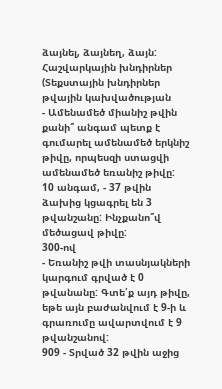ձայնել, ձայնեղ, ձայն:
Հաշվարկային խնդիրներ (Տեքստային խնդիրներ թվային կախվածության
- Ամենամեծ միանիշ թվին քանի՞ անգամ պետք է գումարել ամենամեծ երկնիշ թիվը, որպեսզի ստացվի ամենամեծ եռանիշ թիվը:
10 անգամ, - 37 թվին ձախից կցագրել են 3 թվանշանը: Ինչքանո՞վ մեծացավ թիվը:
300-ով
- Եռանիշ թվի տասնյակների կարգում գրված է 0 թվանանը: Գտե՛ք այդ թիվը, եթե այն բաժանվում է 9-ի և գրառումը ավարտվում է 9 թվանշանով:
909 - Տրված 32 թվին աջից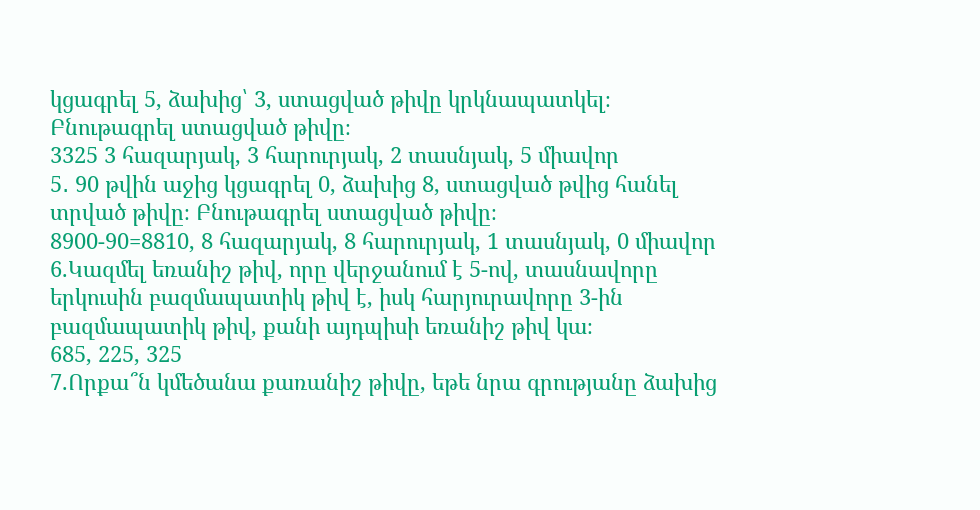կցագրել 5, ձախից՝ 3, ստացված թիվը կրկնապատկել։ Բնութագրել ստացված թիվը։
3325 3 հազարյակ, 3 հարուրյակ, 2 տասնյակ, 5 միավոր
5․ 90 թվին աջից կցագրել 0, ձախից 8, ստացված թվից հանել տրված թիվը։ Բնութագրել ստացված թիվը։
8900-90=8810, 8 հազարյակ, 8 հարուրյակ, 1 տասնյակ, 0 միավոր
6.Կազմել եռանիշ թիվ, որը վերջանում է 5-ով, տասնավորը երկուսին բազմապատիկ թիվ է, իսկ հարյուրավորը 3-ին բազմապատիկ թիվ, քանի այդպիսի եռանիշ թիվ կա։
685, 225, 325
7.Որքա՞ն կմեծանա քառանիշ թիվը, եթե նրա գրությանը ձախից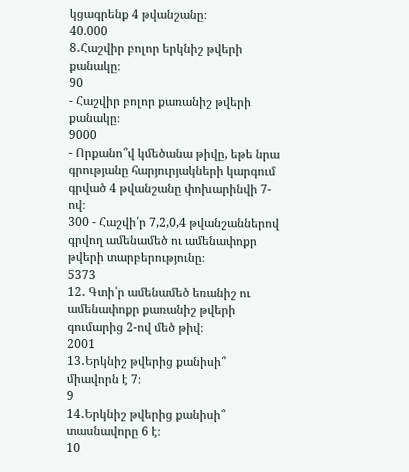կցագրենք 4 թվանշանը։
40.000
8․Հաշվիր բոլոր երկնիշ թվերի քանակը։
90
- Հաշվիր բոլոր քառանիշ թվերի քանակը։
9000
- Որքանո՞վ կմեծանա թիվը, եթե նրա գրությանը հարյուրյակների կարգում գրված 4 թվանշանը փոխարինվի 7-ով։
300 - Հաշվի՛ր 7,2,0,4 թվանշաններով գրվող ամենամեծ ու ամենափոքր թվերի տարբերությունը։
5373
12․ Գտի՛ր ամենամեծ եռանիշ ու ամենափոքր քառանիշ թվերի գումարից 2-ով մեծ թիվ։
2001
13․Երկնիշ թվերից քանիսի՞ միավորն է 7։
9
14․Երկնիշ թվերից քանիսի՞ տասնավորը 6 է։
10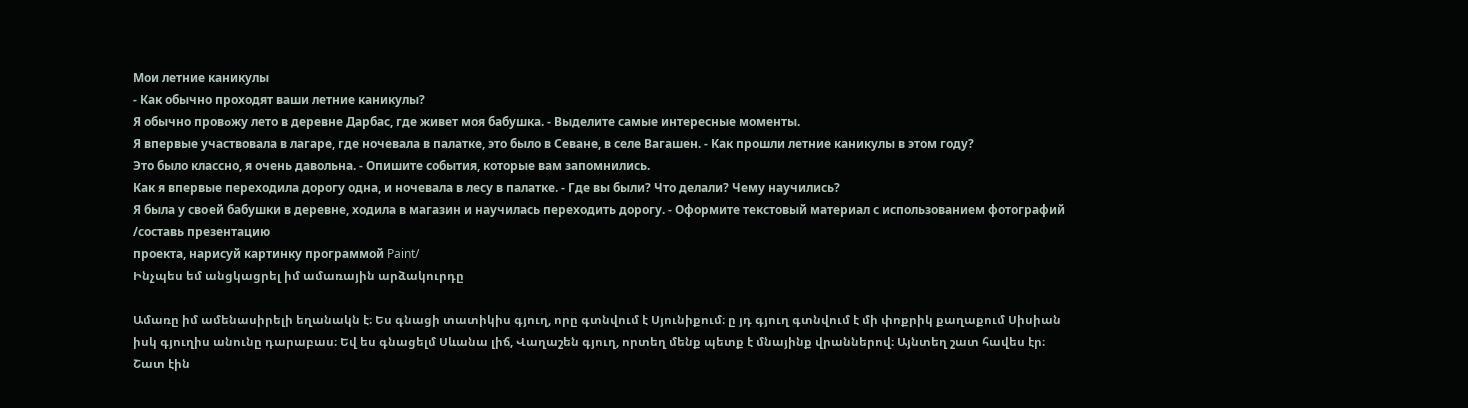Мои летние каникулы
- Как обычно проходят ваши летние каникулы?
Я обычно провօжу лето в деревне Дарбас, где живет моя бабушка. - Выделите самые интересные моменты.
Я впервые участвовала в лагаре, где ночевала в палатке, это было в Севане, в селе Вагашен. - Как прошли летние каникулы в этом году?
Это было классно, я очень давольна. - Опишите события, которые вам запомнились.
Как я впервые переходила дорогу одна, и ночевала в лесу в палатке. - Где вы были? Что делали? Чему научились?
Я была у свoей бабушки в деревне, ходила в магазин и научилась переходить дорогу. - Оформите текстовый материал с использованием фотографий /составь презентацию
проекта, нарисуй картинку программой Paint/
Ինչպես եմ անցկացրել իմ ամառային արձակուրդը

Ամառը իմ ամենասիրելի եղանակն է։ Ես գնացի տատիկիս գյուղ, որը գտնվում է Սյունիքում։ ը յդ գյուղ գտնվում է մի փոքրիկ քաղաքում Սիսիան իսկ գյուղիս անունը դարաբաս։ Եվ ես գնացելմ Սևանա լիճ, Վաղաշեն գյուղ, որտեղ մենք պետք է մնայինք վրաններով։ Այնտեղ շատ հավես էր։ Շատ էին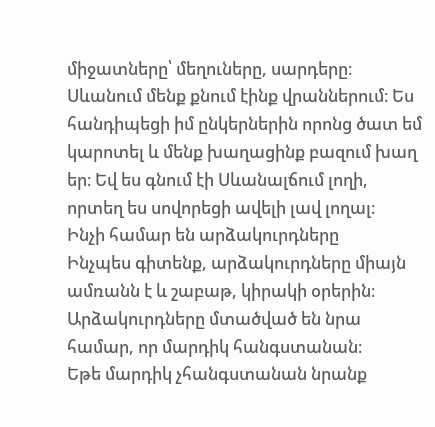միջատները՝ մեղուները, սարդերը։ Սևանում մենք քնում էինք վրաններում։ Ես հանդիպեցի իմ ընկերներին որոնց ծատ եմ կարոտել և մենք խաղացինք բազում խաղ եր։ Եվ ես գնում էի Սևանալճում լողի, որտեղ ես սովորեցի ավելի լավ լողալ։
Ինչի համար են արձակուրդները
Ինչպես գիտենք, արձակուրդները միայն ամռանն է և շաբաթ, կիրակի օրերին։
Արձակուրդները մտածված են նրա համար, որ մարդիկ հանգստանան։
Եթե մարդիկ չհանգստանան նրանք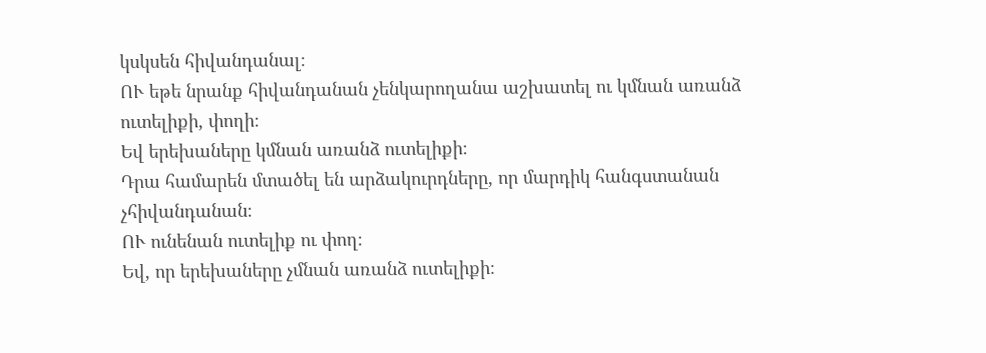կսկսեն հիվանդանալ։
ՈՒ եթե նրանք հիվանդանան չենկարողանա աշխատել ու կմնան առանձ ուտելիքի, փողի։
Եվ երեխաները կմնան առանձ ուտելիքի։
Դրա համարեն մտածել են արձակուրդները, որ մարդիկ հանգստանան չհիվանդանան։
ՈՒ ունենան ուտելիք ու փող։
Եվ, որ երեխաները չմնան առանձ ուտելիքի։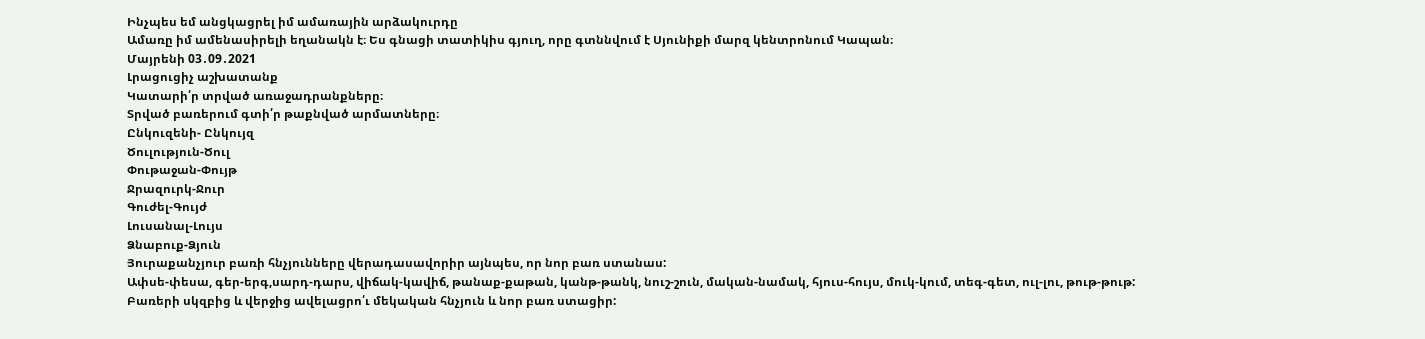Ինչպես եմ անցկացրել իմ ամառային արձակուրդը
Ամառը իմ ամենասիրելի եղանակն է։ Ես գնացի տատիկիս գյուղ, որը գտննվում է Սյունիքի մարզ կենտրոնում Կապան։
Մայրենի 03․09․2021
Լրացուցիչ աշխատանք
Կատարի՛ր տրված առաջադրանքները։
Տրված բառերում գտի՛ր թաքնված արմատները։
Ընկուզենի- Ընկույզ
Ծուլություն-Ծուլ
Փութաջան-Փույթ
Ջրազուրկ-Ջուր
Գուժել-Գույժ
Լուսանալ-Լույս
Ձնաբուք-Ձյուն
Յուրաքանչյուր բառի հնչյունները վերադասավորիր այնպես, որ նոր բառ ստանաս:
Ափսե-փեսա, գեր-երգ,սարդ-դարս, վիճակ-կավիճ, թանաք-քաթան, կանթ-թանկ, նուշ-շուն, մական-նամակ, հյուս-հույս, մուկ-կում, տեգ-գետ, ուլ-լու, թութ-թութ:
Բառերի սկզբից և վերջից ավելացրո՛ւ մեկական հնչյուն և նոր բառ ստացիր: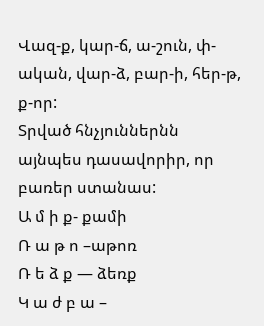Վազ-ք, կար-ճ, ա-շուն, փ-ական, վար-ձ, բար-ի, հեր-թ, ք-որ:
Տրված հնչյուններնն այնպես դասավորիր, որ բառեր ստանաս:
Ա մ ի ք- քամի
Ռ ա թ ո –աթոռ
Ռ ե ձ ք — ձեռք
Կ ա ժ բ ա –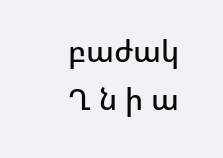բաժակ
Ղ ն ի ա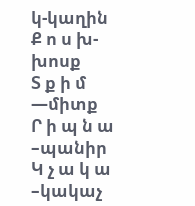կ-կաղին
Ք ո ս խ- խոսք
Տ ք ի մ —միտք
Ր ի պ ն ա –պանիր
Կ չ ա կ ա –կակաչ